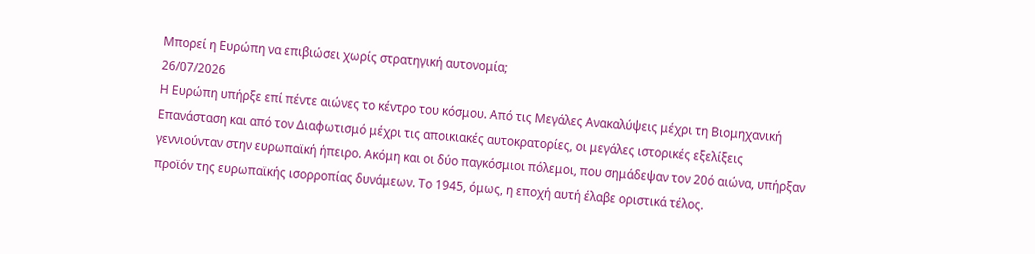Μπορεί η Ευρώπη να επιβιώσει χωρίς στρατηγική αυτονομία;
26/07/2026
Η Ευρώπη υπήρξε επί πέντε αιώνες το κέντρο του κόσμου. Από τις Μεγάλες Ανακαλύψεις μέχρι τη Βιομηχανική Επανάσταση και από τον Διαφωτισμό μέχρι τις αποικιακές αυτοκρατορίες, οι μεγάλες ιστορικές εξελίξεις γεννιούνταν στην ευρωπαϊκή ήπειρο. Ακόμη και οι δύο παγκόσμιοι πόλεμοι, που σημάδεψαν τον 20ό αιώνα, υπήρξαν προϊόν της ευρωπαϊκής ισορροπίας δυνάμεων. Το 1945, όμως, η εποχή αυτή έλαβε οριστικά τέλος.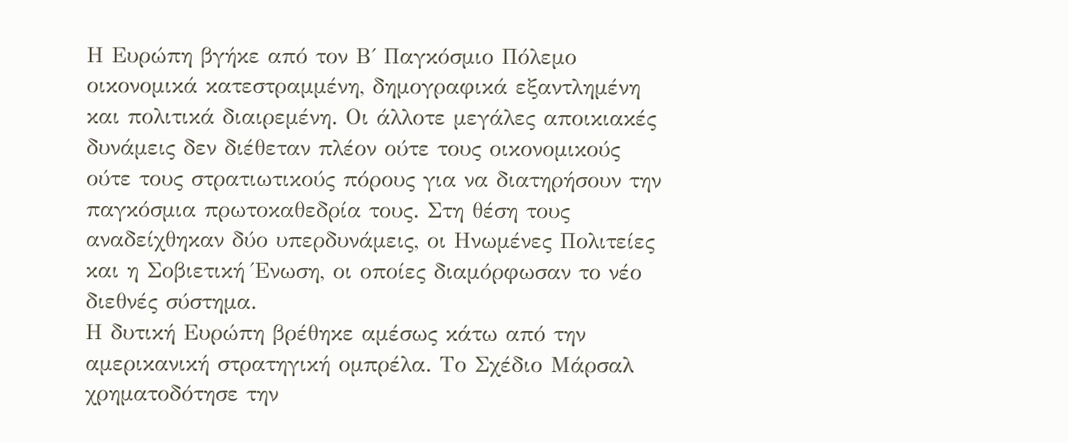Η Ευρώπη βγήκε από τον Β΄ Παγκόσμιο Πόλεμο οικονομικά κατεστραμμένη, δημογραφικά εξαντλημένη και πολιτικά διαιρεμένη. Οι άλλοτε μεγάλες αποικιακές δυνάμεις δεν διέθεταν πλέον ούτε τους οικονομικούς ούτε τους στρατιωτικούς πόρους για να διατηρήσουν την παγκόσμια πρωτοκαθεδρία τους. Στη θέση τους αναδείχθηκαν δύο υπερδυνάμεις, οι Ηνωμένες Πολιτείες και η Σοβιετική Ένωση, οι οποίες διαμόρφωσαν το νέο διεθνές σύστημα.
Η δυτική Ευρώπη βρέθηκε αμέσως κάτω από την αμερικανική στρατηγική ομπρέλα. Το Σχέδιο Μάρσαλ χρηματοδότησε την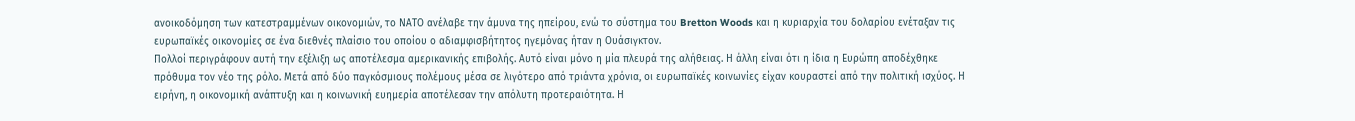ανοικοδόμηση των κατεστραμμένων οικονομιών, το ΝΑΤΟ ανέλαβε την άμυνα της ηπείρου, ενώ το σύστημα του Bretton Woods και η κυριαρχία του δολαρίου ενέταξαν τις ευρωπαϊκές οικονομίες σε ένα διεθνές πλαίσιο του οποίου ο αδιαμφισβήτητος ηγεμόνας ήταν η Ουάσιγκτον.
Πολλοί περιγράφουν αυτή την εξέλιξη ως αποτέλεσμα αμερικανικής επιβολής. Αυτό είναι μόνο η μία πλευρά της αλήθειας. Η άλλη είναι ότι η ίδια η Ευρώπη αποδέχθηκε πρόθυμα τον νέο της ρόλο. Μετά από δύο παγκόσμιους πολέμους μέσα σε λιγότερο από τριάντα χρόνια, οι ευρωπαϊκές κοινωνίες είχαν κουραστεί από την πολιτική ισχύος. Η ειρήνη, η οικονομική ανάπτυξη και η κοινωνική ευημερία αποτέλεσαν την απόλυτη προτεραιότητα. Η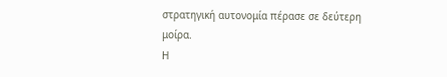στρατηγική αυτονομία πέρασε σε δεύτερη μοίρα.
Η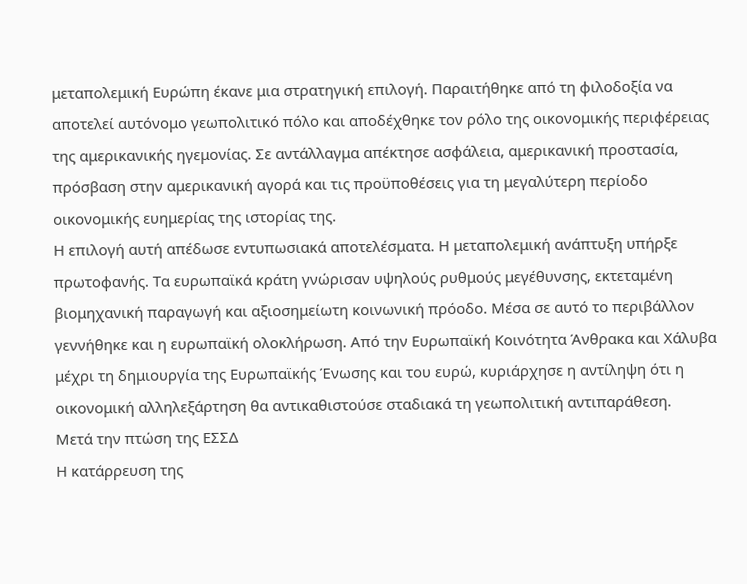μεταπολεμική Ευρώπη έκανε μια στρατηγική επιλογή. Παραιτήθηκε από τη φιλοδοξία να αποτελεί αυτόνομο γεωπολιτικό πόλο και αποδέχθηκε τον ρόλο της οικονομικής περιφέρειας της αμερικανικής ηγεμονίας. Σε αντάλλαγμα απέκτησε ασφάλεια, αμερικανική προστασία, πρόσβαση στην αμερικανική αγορά και τις προϋποθέσεις για τη μεγαλύτερη περίοδο οικονομικής ευημερίας της ιστορίας της.
Η επιλογή αυτή απέδωσε εντυπωσιακά αποτελέσματα. Η μεταπολεμική ανάπτυξη υπήρξε πρωτοφανής. Τα ευρωπαϊκά κράτη γνώρισαν υψηλούς ρυθμούς μεγέθυνσης, εκτεταμένη βιομηχανική παραγωγή και αξιοσημείωτη κοινωνική πρόοδο. Μέσα σε αυτό το περιβάλλον γεννήθηκε και η ευρωπαϊκή ολοκλήρωση. Από την Ευρωπαϊκή Κοινότητα Άνθρακα και Χάλυβα μέχρι τη δημιουργία της Ευρωπαϊκής Ένωσης και του ευρώ, κυριάρχησε η αντίληψη ότι η οικονομική αλληλεξάρτηση θα αντικαθιστούσε σταδιακά τη γεωπολιτική αντιπαράθεση.
Μετά την πτώση της ΕΣΣΔ
Η κατάρρευση της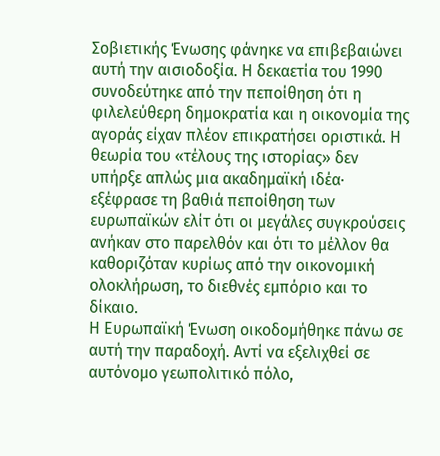Σοβιετικής Ένωσης φάνηκε να επιβεβαιώνει αυτή την αισιοδοξία. Η δεκαετία του 1990 συνοδεύτηκε από την πεποίθηση ότι η φιλελεύθερη δημοκρατία και η οικονομία της αγοράς είχαν πλέον επικρατήσει οριστικά. Η θεωρία του «τέλους της ιστορίας» δεν υπήρξε απλώς μια ακαδημαϊκή ιδέα· εξέφρασε τη βαθιά πεποίθηση των ευρωπαϊκών ελίτ ότι οι μεγάλες συγκρούσεις ανήκαν στο παρελθόν και ότι το μέλλον θα καθοριζόταν κυρίως από την οικονομική ολοκλήρωση, το διεθνές εμπόριο και το δίκαιο.
Η Ευρωπαϊκή Ένωση οικοδομήθηκε πάνω σε αυτή την παραδοχή. Αντί να εξελιχθεί σε αυτόνομο γεωπολιτικό πόλο,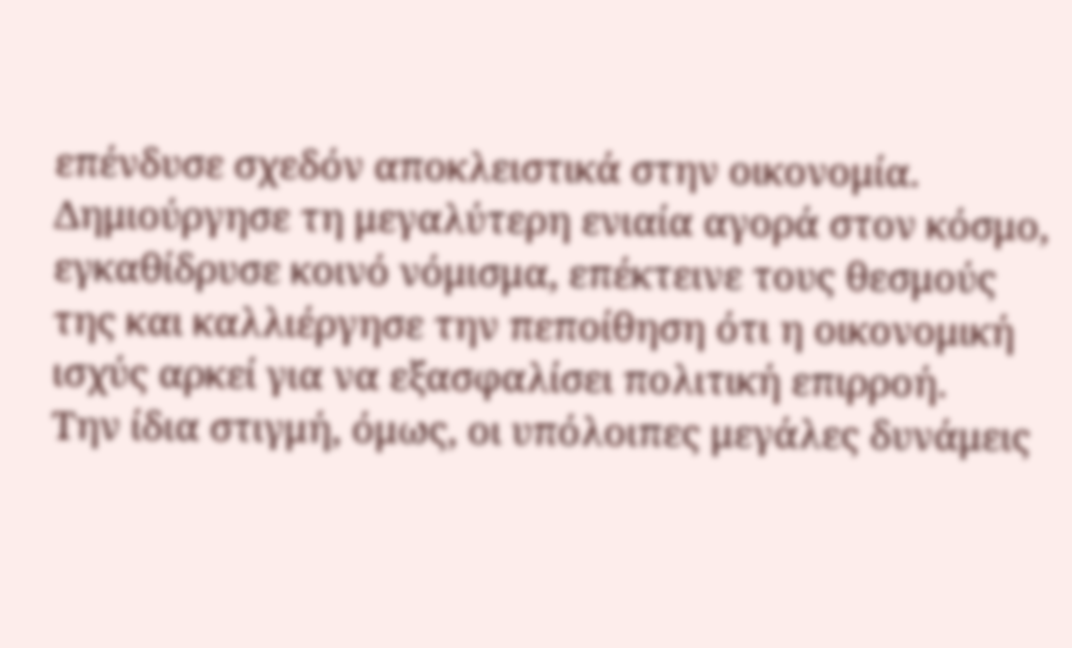επένδυσε σχεδόν αποκλειστικά στην οικονομία. Δημιούργησε τη μεγαλύτερη ενιαία αγορά στον κόσμο, εγκαθίδρυσε κοινό νόμισμα, επέκτεινε τους θεσμούς της και καλλιέργησε την πεποίθηση ότι η οικονομική ισχύς αρκεί για να εξασφαλίσει πολιτική επιρροή.
Την ίδια στιγμή, όμως, οι υπόλοιπες μεγάλες δυνάμεις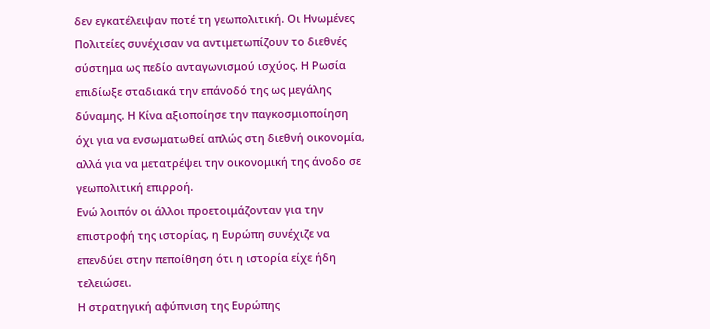δεν εγκατέλειψαν ποτέ τη γεωπολιτική. Οι Ηνωμένες Πολιτείες συνέχισαν να αντιμετωπίζουν το διεθνές σύστημα ως πεδίο ανταγωνισμού ισχύος. Η Ρωσία επιδίωξε σταδιακά την επάνοδό της ως μεγάλης δύναμης. Η Κίνα αξιοποίησε την παγκοσμιοποίηση όχι για να ενσωματωθεί απλώς στη διεθνή οικονομία, αλλά για να μετατρέψει την οικονομική της άνοδο σε γεωπολιτική επιρροή.
Ενώ λοιπόν οι άλλοι προετοιμάζονταν για την επιστροφή της ιστορίας, η Ευρώπη συνέχιζε να επενδύει στην πεποίθηση ότι η ιστορία είχε ήδη τελειώσει.
Η στρατηγική αφύπνιση της Ευρώπης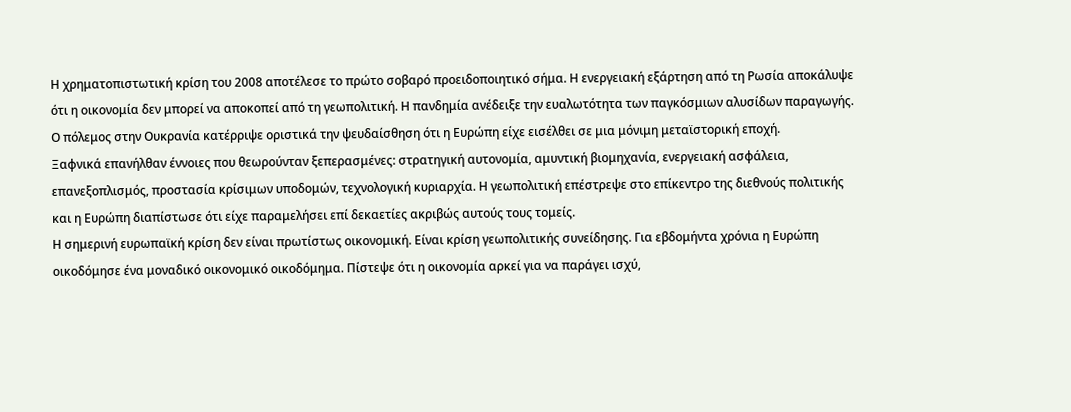Η χρηματοπιστωτική κρίση του 2008 αποτέλεσε το πρώτο σοβαρό προειδοποιητικό σήμα. Η ενεργειακή εξάρτηση από τη Ρωσία αποκάλυψε ότι η οικονομία δεν μπορεί να αποκοπεί από τη γεωπολιτική. Η πανδημία ανέδειξε την ευαλωτότητα των παγκόσμιων αλυσίδων παραγωγής. Ο πόλεμος στην Ουκρανία κατέρριψε οριστικά την ψευδαίσθηση ότι η Ευρώπη είχε εισέλθει σε μια μόνιμη μεταϊστορική εποχή.
Ξαφνικά επανήλθαν έννοιες που θεωρούνταν ξεπερασμένες: στρατηγική αυτονομία, αμυντική βιομηχανία, ενεργειακή ασφάλεια, επανεξοπλισμός, προστασία κρίσιμων υποδομών, τεχνολογική κυριαρχία. Η γεωπολιτική επέστρεψε στο επίκεντρο της διεθνούς πολιτικής και η Ευρώπη διαπίστωσε ότι είχε παραμελήσει επί δεκαετίες ακριβώς αυτούς τους τομείς.
Η σημερινή ευρωπαϊκή κρίση δεν είναι πρωτίστως οικονομική. Είναι κρίση γεωπολιτικής συνείδησης. Για εβδομήντα χρόνια η Ευρώπη οικοδόμησε ένα μοναδικό οικονομικό οικοδόμημα. Πίστεψε ότι η οικονομία αρκεί για να παράγει ισχύ,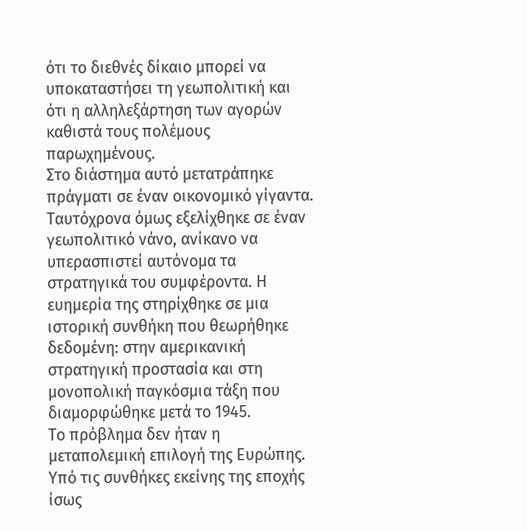ότι το διεθνές δίκαιο μπορεί να υποκαταστήσει τη γεωπολιτική και ότι η αλληλεξάρτηση των αγορών καθιστά τους πολέμους παρωχημένους.
Στο διάστημα αυτό μετατράπηκε πράγματι σε έναν οικονομικό γίγαντα. Ταυτόχρονα όμως εξελίχθηκε σε έναν γεωπολιτικό νάνο, ανίκανο να υπερασπιστεί αυτόνομα τα στρατηγικά του συμφέροντα. Η ευημερία της στηρίχθηκε σε μια ιστορική συνθήκη που θεωρήθηκε δεδομένη: στην αμερικανική στρατηγική προστασία και στη μονοπολική παγκόσμια τάξη που διαμορφώθηκε μετά το 1945.
Το πρόβλημα δεν ήταν η μεταπολεμική επιλογή της Ευρώπης. Υπό τις συνθήκες εκείνης της εποχής ίσως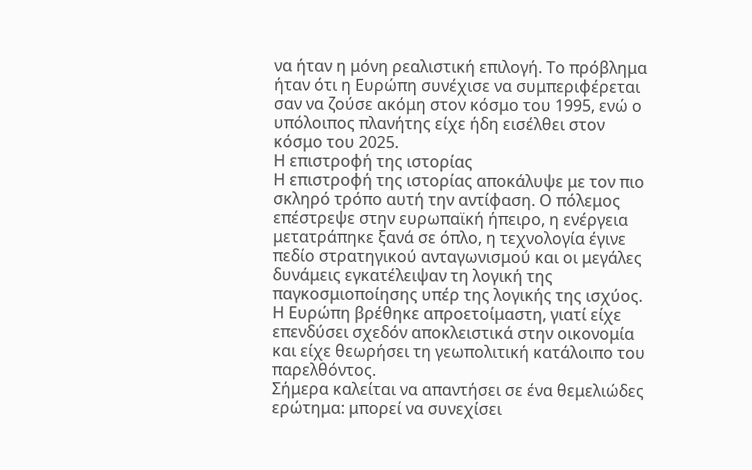να ήταν η μόνη ρεαλιστική επιλογή. Το πρόβλημα ήταν ότι η Ευρώπη συνέχισε να συμπεριφέρεται σαν να ζούσε ακόμη στον κόσμο του 1995, ενώ ο υπόλοιπος πλανήτης είχε ήδη εισέλθει στον κόσμο του 2025.
Η επιστροφή της ιστορίας
Η επιστροφή της ιστορίας αποκάλυψε με τον πιο σκληρό τρόπο αυτή την αντίφαση. Ο πόλεμος επέστρεψε στην ευρωπαϊκή ήπειρο, η ενέργεια μετατράπηκε ξανά σε όπλο, η τεχνολογία έγινε πεδίο στρατηγικού ανταγωνισμού και οι μεγάλες δυνάμεις εγκατέλειψαν τη λογική της παγκοσμιοποίησης υπέρ της λογικής της ισχύος. Η Ευρώπη βρέθηκε απροετοίμαστη, γιατί είχε επενδύσει σχεδόν αποκλειστικά στην οικονομία και είχε θεωρήσει τη γεωπολιτική κατάλοιπο του παρελθόντος.
Σήμερα καλείται να απαντήσει σε ένα θεμελιώδες ερώτημα: μπορεί να συνεχίσει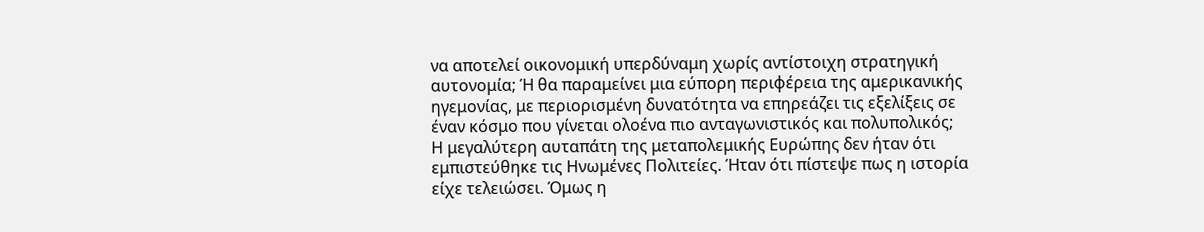να αποτελεί οικονομική υπερδύναμη χωρίς αντίστοιχη στρατηγική αυτονομία; Ή θα παραμείνει μια εύπορη περιφέρεια της αμερικανικής ηγεμονίας, με περιορισμένη δυνατότητα να επηρεάζει τις εξελίξεις σε έναν κόσμο που γίνεται ολοένα πιο ανταγωνιστικός και πολυπολικός;
Η μεγαλύτερη αυταπάτη της μεταπολεμικής Ευρώπης δεν ήταν ότι εμπιστεύθηκε τις Ηνωμένες Πολιτείες. Ήταν ότι πίστεψε πως η ιστορία είχε τελειώσει. Όμως η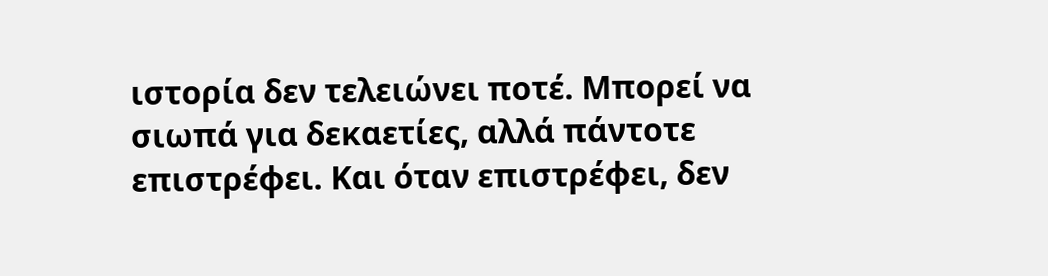ιστορία δεν τελειώνει ποτέ. Μπορεί να σιωπά για δεκαετίες, αλλά πάντοτε επιστρέφει. Και όταν επιστρέφει, δεν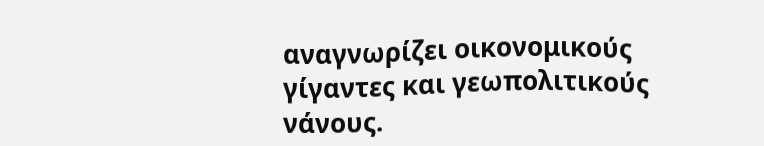αναγνωρίζει οικονομικούς γίγαντες και γεωπολιτικούς νάνους.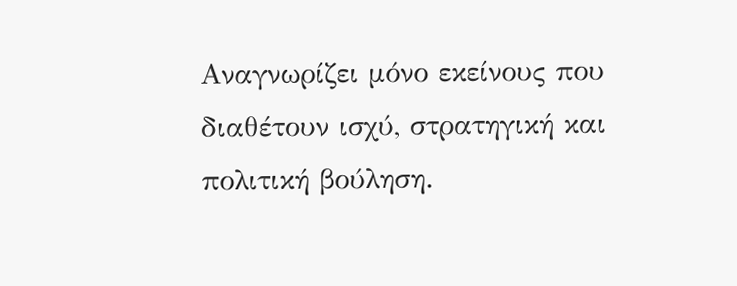Αναγνωρίζει μόνο εκείνους που διαθέτουν ισχύ, στρατηγική και πολιτική βούληση.